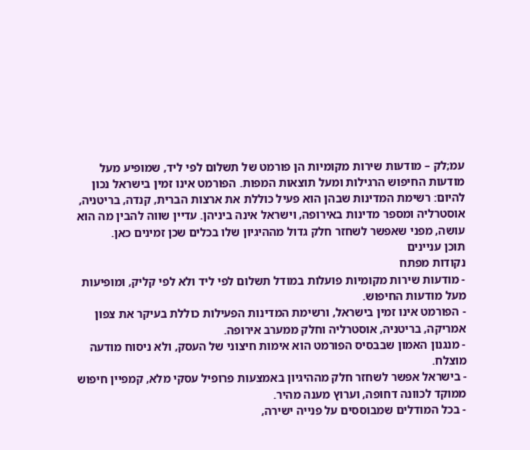עמ;לק – מודעות שירות מקומיות הן פורמט של תשלום לפי ליד, שמופיע מעל מודעות החיפוש הרגילות ומעל תוצאות המפות. הפורמט אינו זמין בישראל נכון להיום: רשימת המדינות שבהן הוא פעיל כוללת את ארצות הברית, קנדה, בריטניה, אוסטרליה ומספר מדינות באירופה, וישראל אינה ביניהן. עדיין שווה להבין מה הוא עושה, מפני שאפשר לשחזר חלק גדול מההיגיון שלו בכלים שכן זמינים כאן.
תוכן עניינים
נקודות מפתח
- מודעות שירות מקומיות פועלות במודל תשלום לפי ליד ולא לפי קליק, ומופיעות מעל מודעות החיפוש.
- הפורמט אינו זמין בישראל, ורשימת המדינות הפעילות כוללת בעיקר את צפון אמריקה, בריטניה, אוסטרליה וחלק ממערב אירופה.
- מנגנון האמון שבבסיס הפורמט הוא אימות חיצוני של העסק, ולא ניסוח מודעה מוצלח.
- בישראל אפשר לשחזר חלק מההיגיון באמצעות פרופיל עסקי מלא, קמפיין חיפוש ממוקד לכוונה דחופה, וערוץ מענה מהיר.
- בכל המודלים שמבוססים על פנייה ישירה,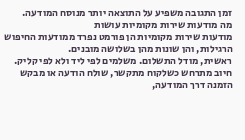זמן התגובה משפיע על התוצאה יותר מנוסח המודעה.
מה מודעות שירות מקומיות עושות
מודעות שירות מקומיות הן פורמט נפרד ממודעות החיפוש הרגילות, והן שונות מהן בשלושה מובנים.
ראשית, מודל התשלום. משלמים לפי ליד ולא לפי קליק. חיוב מתרחש כשלקוח מתקשר, שולח הודעה או מבקש הזמנה דרך המודעה,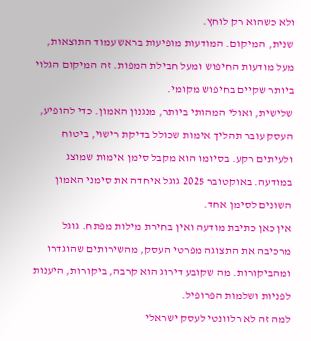ולא כשהוא רק לוחץ.
שנית, המיקום. המודעות מופיעות בראש עמוד התוצאות, מעל מודעות החיפוש ומעל חבילת המפות. זה המיקום הגלוי ביותר שקיים בחיפוש מקומי.
שלישית, ואולי המהותי ביותר, מנגנון האמון. כדי להופיע, העסק עובר תהליך אימות שכולל בדיקת רישוי, ביטוח ולעיתים רקע. בסיומו הוא מקבל סימן אימות שמוצג במודעה. באוקטובר 2025 גוגל איחדה את סימני האמון השונים לסימן אחד.
אין כאן כתיבת מודעה ואין בחירת מילות מפתח. גוגל מרכיבה את התצוגה מפרטי העסק, מהשירותים שהוגדרו ומהביקורות. מה שקובע דירוג הוא קרבה, ביקורות, היענות לפניות ושלמות הפרופיל.
למה זה לא רלוונטי לעסק ישראלי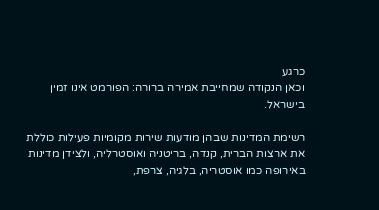כרגע
וכאן הנקודה שמחייבת אמירה ברורה: הפורמט אינו זמין בישראל.

רשימת המדינות שבהן מודעות שירות מקומיות פעילות כוללת את ארצות הברית, קנדה, בריטניה ואוסטרליה, ולצידן מדינות באירופה כמו אוסטריה, בלגיה, צרפת,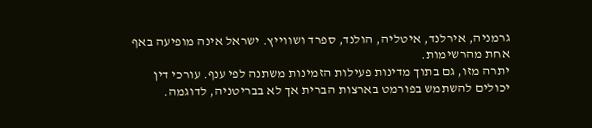גרמניה, אירלנד, איטליה, הולנד, ספרד ושווייץ. ישראל אינה מופיעה באף אחת מהרשימות.
יתרה מזו, גם בתוך מדינות פעילות הזמינות משתנה לפי ענף. עורכי דין יכולים להשתמש בפורמט בארצות הברית אך לא בבריטניה, לדוגמה.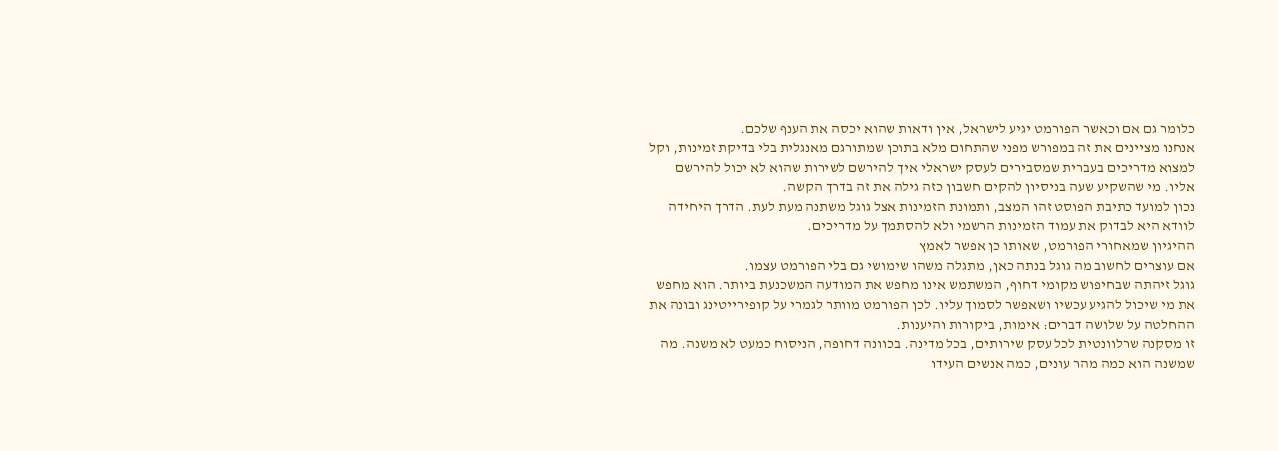כלומר גם אם וכאשר הפורמט יגיע לישראל, אין ודאות שהוא יכסה את הענף שלכם.
אנחנו מציינים את זה במפורש מפני שהתחום מלא בתוכן שמתורגם מאנגלית בלי בדיקת זמינות, וקל למצוא מדריכים בעברית שמסבירים לעסק ישראלי איך להירשם לשירות שהוא לא יכול להירשם אליו. מי שהשקיע שעה בניסיון להקים חשבון כזה גילה את זה בדרך הקשה.
נכון למועד כתיבת הפוסט זהו המצב, ותמונת הזמינות אצל גוגל משתנה מעת לעת. הדרך היחידה לוודא היא לבדוק את עמוד הזמינות הרשמי ולא להסתמך על מדריכים.
ההיגיון שמאחורי הפורמט, שאותו כן אפשר לאמץ
אם עוצרים לחשוב מה גוגל בנתה כאן, מתגלה משהו שימושי גם בלי הפורמט עצמו.
גוגל זיהתה שבחיפוש מקומי דחוף, המשתמש אינו מחפש את המודעה המשכנעת ביותר. הוא מחפש את מי שיכול להגיע עכשיו ושאפשר לסמוך עליו. לכן הפורמט מוותר לגמרי על קופירייטינג ובונה את ההחלטה על שלושה דברים: אימות, ביקורות והיענות.
זו מסקנה שרלוונטית לכל עסק שירותים, בכל מדינה. בכוונה דחופה, הניסוח כמעט לא משנה. מה שמשנה הוא כמה מהר עונים, כמה אנשים העידו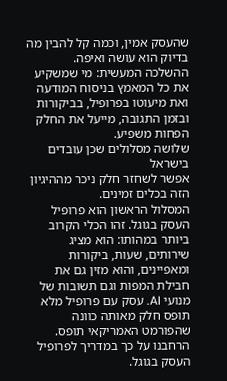שהעסק אמין, וכמה קל להבין מה בדיוק הוא עושה ואיפה.
ההשלכה המעשית: מי שמשקיע את כל המאמץ בניסוח המודעה ואת מיעוטו בפרופיל, בביקורות ובזמן התגובה, מייעל את החלק הפחות משפיע.
שלושה מסלולים שכן עובדים בישראל
אפשר לשחזר חלק ניכר מההיגיון הזה בכלים זמינים.
המסלול הראשון הוא פרופיל העסק בגוגל. זהו הכלי הקרוב ביותר במהותו: הוא מציג שירותים, שעות, ביקורות ומאפיינים, והוא מזין גם את חבילת המפות וגם תשובות של מנועי AI. עסק עם פרופיל מלא תופס חלק מאותה כוונה שהפורמט האמריקאי תופס. הרחבנו על כך במדריך לפרופיל העסק בגוגל.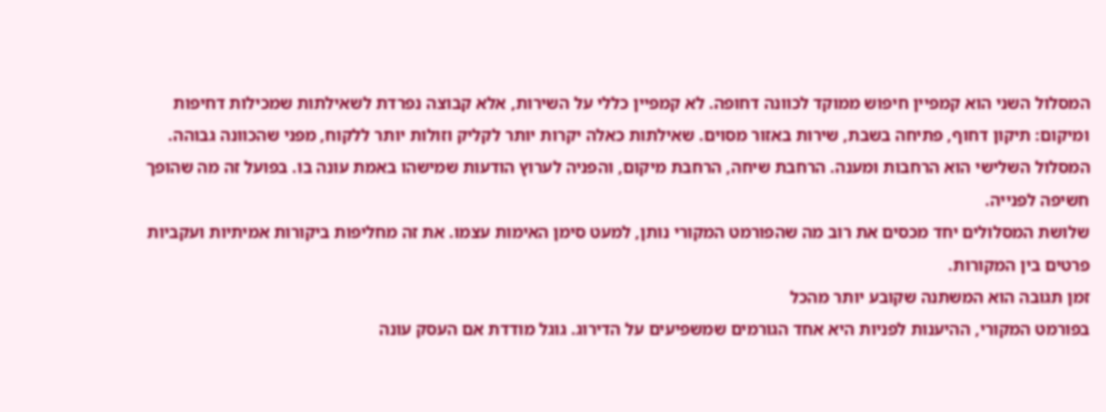המסלול השני הוא קמפיין חיפוש ממוקד לכוונה דחופה. לא קמפיין כללי על השירות, אלא קבוצה נפרדת לשאילתות שמכילות דחיפות ומיקום: תיקון דחוף, פתיחה בשבת, שירות באזור מסוים. שאילתות כאלה יקרות יותר לקליק וזולות יותר ללקוח, מפני שהכוונה גבוהה.
המסלול השלישי הוא הרחבות ומענה. הרחבת שיחה, הרחבת מיקום, והפניה לערוץ הודעות שמישהו באמת עונה בו. בפועל זה מה שהופך חשיפה לפנייה.
שלושת המסלולים יחד מכסים את רוב מה שהפורמט המקורי נותן, למעט סימן האימות עצמו. את זה מחליפות ביקורות אמיתיות ועקביות פרטים בין המקורות.
זמן תגובה הוא המשתנה שקובע יותר מהכל
בפורמט המקורי, ההיענות לפניות היא אחד הגורמים שמשפיעים על הדירוג. גוגל מודדת אם העסק עונה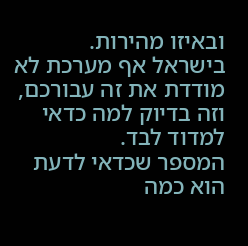ובאיזו מהירות.
בישראל אף מערכת לא מודדת את זה עבורכם, וזה בדיוק למה כדאי למדוד לבד.
המספר שכדאי לדעת הוא כמה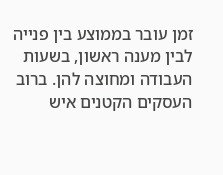זמן עובר בממוצע בין פנייה לבין מענה ראשון, בשעות העבודה ומחוצה להן. ברוב העסקים הקטנים איש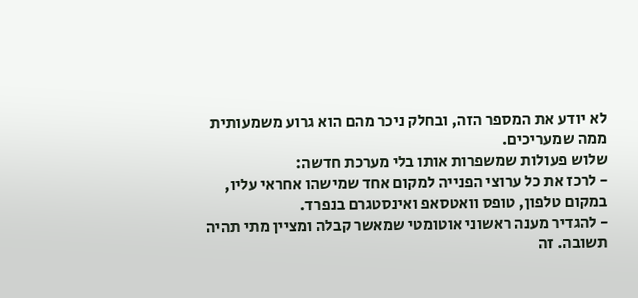לא יודע את המספר הזה, ובחלק ניכר מהם הוא גרוע משמעותית ממה שמעריכים.
שלוש פעולות שמשפרות אותו בלי מערכת חדשה:
- לרכז את כל ערוצי הפנייה למקום אחד שמישהו אחראי עליו, במקום טלפון, טופס וואטסאפ ואינסטגרם בנפרד.
- להגדיר מענה ראשוני אוטומטי שמאשר קבלה ומציין מתי תהיה תשובה. זה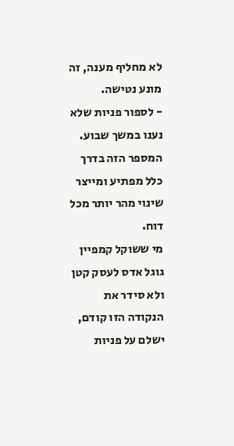לא מחליף מענה, זה מונע נטישה.
- לספור פניות שלא נענו במשך שבוע. המספר הזה בדרך כלל מפתיע ומייצר שינוי מהר יותר מכל דוח.
מי ששוקל קמפיין גוגל אדס לעסק קטן ולא סידר את הנקודה הזו קודם, ישלם על פניות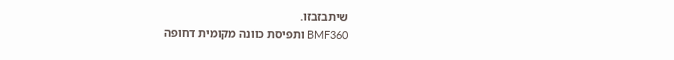שיתבזבזו.
BMF360 ותפיסת כוונה מקומית דחופה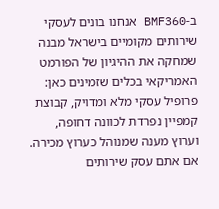ב-BMF360 אנחנו בונים לעסקי שירותים מקומיים בישראל מבנה שמחקה את ההיגיון של הפורמט האמריקאי בכלים שזמינים כאן: פרופיל עסקי מלא ומדויק, קבוצת קמפיין נפרדת לכוונה דחופה, וערוץ מענה שמנוהל כערוץ מכירה.
אם אתם עסק שירותים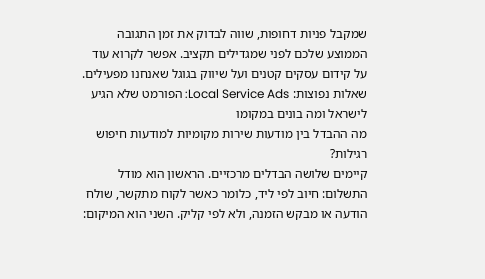שמקבל פניות דחופות, שווה לבדוק את זמן התגובה הממוצע שלכם לפני שמגדילים תקציב. אפשר לקרוא עוד על קידום עסקים קטנים ועל שיווק בגוגל שאנחנו מפעילים.
שאלות נפוצות: Local Service Ads: הפורמט שלא הגיע לישראל ומה בונים במקומו
מה ההבדל בין מודעות שירות מקומיות למודעות חיפוש רגילות?
קיימים שלושה הבדלים מרכזיים. הראשון הוא מודל התשלום: חיוב לפי ליד, כלומר כאשר לקוח מתקשר, שולח הודעה או מבקש הזמנה, ולא לפי קליק. השני הוא המיקום: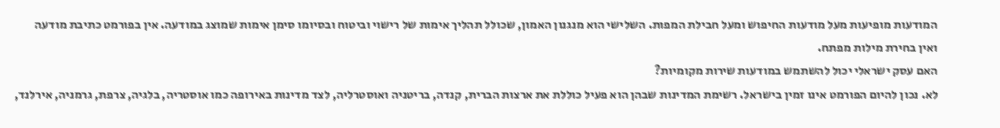המודעות מופיעות מעל מודעות החיפוש ומעל חבילת המפות. השלישי הוא מנגנון האמון, שכולל תהליך אימות של רישוי וביטוח ובסיומו סימן אימות שמוצג במודעה. אין בפורמט כתיבת מודעה ואין בחירת מילות מפתח.
האם עסק ישראלי יכול להשתמש במודעות שירות מקומיות?
לא. נכון להיום הפורמט אינו זמין בישראל. רשימת המדינות שבהן הוא פעיל כוללת את ארצות הברית, קנדה, בריטניה ואוסטרליה, לצד מדינות באירופה כמו אוסטריה, בלגיה, צרפת, גרמניה, אירלנד,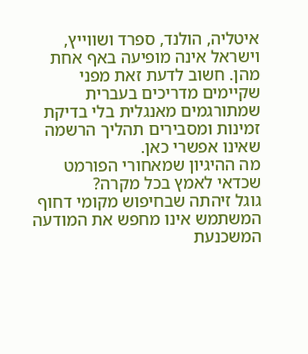איטליה, הולנד, ספרד ושווייץ, וישראל אינה מופיעה באף אחת מהן. חשוב לדעת זאת מפני שקיימים מדריכים בעברית שמתורגמים מאנגלית בלי בדיקת זמינות ומסבירים תהליך הרשמה שאינו אפשרי כאן.
מה ההיגיון שמאחורי הפורמט שכדאי לאמץ בכל מקרה?
גוגל זיהתה שבחיפוש מקומי דחוף המשתמש אינו מחפש את המודעה המשכנעת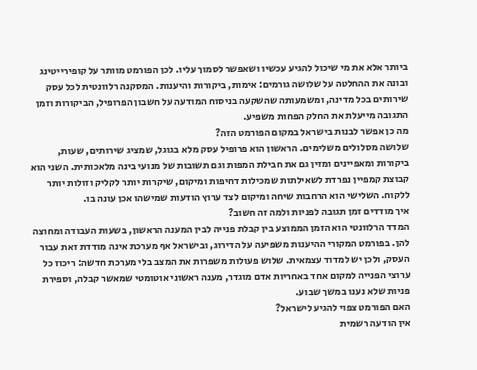ביותר אלא את מי שיכול להגיע עכשיו ושאפשר לסמוך עליו. לכן הפורמט מוותר על קופירייטינג ובונה את ההחלטה על שלושה גורמים: אימות, ביקורות והיענות. המסקנה רלוונטית לכל עסק שירותים בכל מדינה, ומשמעותה שהשקעה בניסוח המודעה על חשבון הפרופיל, הביקורות וזמן התגובה מייעלת את החלק הפחות משפיע.
מה כן אפשר לבנות בישראל במקום הפורמט הזה?
שלושה מסלולים משלימים. הראשון הוא פרופיל עסק מלא בגוגל, שמציג שירותים, שעות, ביקורות ומאפיינים ומזין גם את חבילת המפות וגם תשובות של מנועי בינה מלאכותית. השני הוא קבוצת קמפיין נפרדת לשאילתות שמכילות דחיפות ומיקום, שיקרות יותר לקליק וזולות יותר ללקוח. השלישי הוא הרחבות שיחה ומיקום לצד ערוץ הודעות שמישהו אכן עונה בו.
איך מודדים זמן תגובה לפניות ולמה זה חשוב?
המדד הרלוונטי הוא הזמן הממוצע בין קבלת פנייה לבין המענה הראשון, בשעות העבודה ומחוצה להן. בפורמט המקורי ההיענות משפיעה על הדירוג, ובישראל אף מערכת אינה מודדת זאת עבור העסק, ולכן יש למדוד עצמאית. שלוש פעולות משפרות את המצב בלי מערכת חדשה: ריכוז כל ערוצי הפנייה למקום אחד באחריות אדם מוגדר, מענה ראשוני אוטומטי שמאשר קבלה, וספירת פניות שלא נענו במשך שבוע.
האם הפורמט צפוי להגיע לישראל?
אין הודעה רשמית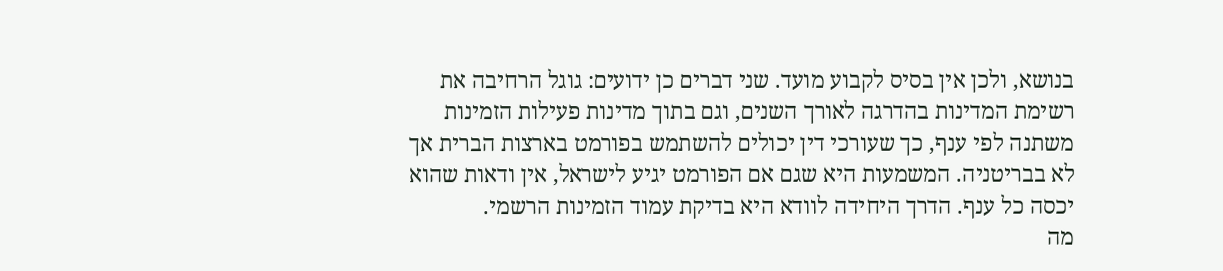בנושא, ולכן אין בסיס לקבוע מועד. שני דברים כן ידועים: גוגל הרחיבה את רשימת המדינות בהדרגה לאורך השנים, וגם בתוך מדינות פעילות הזמינות משתנה לפי ענף, כך שעורכי דין יכולים להשתמש בפורמט בארצות הברית אך לא בבריטניה. המשמעות היא שגם אם הפורמט יגיע לישראל, אין ודאות שהוא יכסה כל ענף. הדרך היחידה לוודא היא בדיקת עמוד הזמינות הרשמי.
מה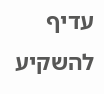עדיף להשקיע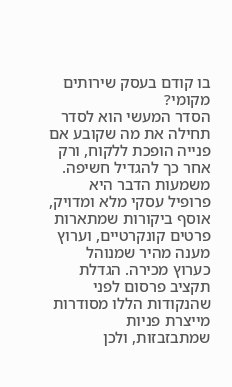בו קודם בעסק שירותים מקומי?
הסדר המעשי הוא לסדר תחילה את מה שקובע אם פנייה הופכת ללקוח, ורק אחר כך להגדיל חשיפה. משמעות הדבר היא פרופיל עסקי מלא ומדויק, אוסף ביקורות שמתארות פרטים קונקרטיים, וערוץ מענה מהיר שמנוהל כערוץ מכירה. הגדלת תקציב פרסום לפני שהנקודות הללו מסודרות מייצרת פניות שמתבזבזות, ולכן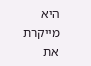היא מייקרת את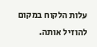עלות הלקוח במקום להוזיל אותה.